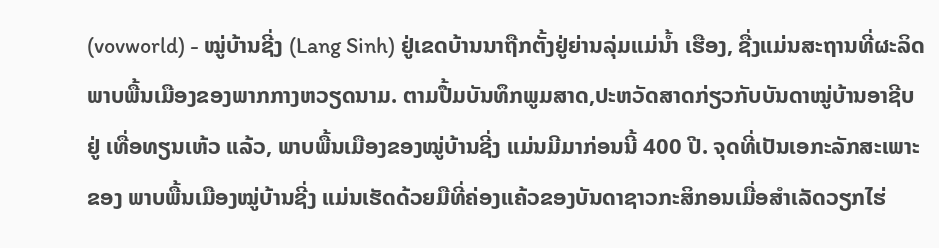(vovworld) - ໝູ່ບ້ານຊີ່ງ (Lang Sinh) ຢູ່ເຂດບ້ານນາຖືກຕັ້ງຢູ່ຍ່ານລຸ່ມແມ່ນ້ຳ ເຮືອງ, ຊື່ງແມ່ນສະຖານທີ່ຜະລິດພາບພື້ນເມືອງຂອງພາກກາງຫວຽດນາມ. ຕາມປື້ມບັນທຶກພູມສາດ,ປະຫວັດສາດກ່ຽວກັບບັນດາໝູ່ບ້ານອາຊີບ ຢູ່ ເທື່ອທຽນເຫ້ວ ແລ້ວ, ພາບພື້ນເມືອງຂອງໝູ່ບ້ານຊີ່ງ ແມ່ນມີມາກ່ອນນີ້ 400 ປີ. ຈຸດທີ່ເປັນເອກະລັກສະເພາະຂອງ ພາບພື້ນເມືອງໝູ່ບ້ານຊີ່ງ ແມ່ນເຮັດດ້ວຍມືທີ່ຄ່ອງແຄ້ວຂອງບັນດາຊາວກະສິກອນເມື່ອສຳເລັດວຽກໄຮ່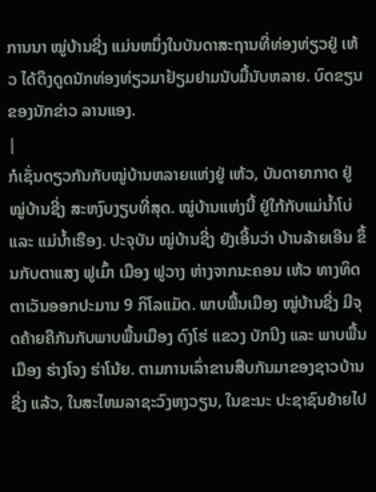ການນາ ໝູ່ບ້ານຊີ່ງ ແມ່ນຫນຶ່ງໃນບັນດາສະຖານທີ່ທ່ອງທ່ຽວຢູ່ ເຫ້ວ ໄດ້ດຶງດູດນັກທ່ອງທ່ຽວມາຢ້ຽມຢາມນັບມື້ນັບຫລາຍ. ບົດຂຽນຂອງນັກຂ່າວ ລານແອງ.
|
ກໍເຊັ່ນດຽວກັນກັບໝູ່ບ້ານຫລາຍແຫ່ງຢູ່ ເຫ້ວ, ບັນດາຍາກາດ ຢູ່ ໝູ່ບ້ານຊີ່ງ ສະຫງົບງຽບທີ່ສຸດ. ໝູ່ບ້ານແຫ່ງນີ້ ຢູ່ໃກ້ກັບແມ່ນ້ຳໂບ່ ແລະ ແມ່ນ້ຳເຮືອງ. ປະຈຸບັນ ໝູ່ບ້ານຊີ່ງ ຍັງເອີ້ນວ່າ ບ້ານລ້າຍເອີນ ຂຶ້ນກັບຕາແສງ ຟູເມົ້າ ເມືອງ ຟູວາງ ຫ່າງຈາກນະຄອນ ເຫ້ວ ທາງທິດຕາເວັນອອກປະມານ 9 ກິໂລແມັດ. ພາບພື້ນເມືອງ ໝູ່ບ້ານຊີ່ງ ມີຈຸດຄ້າຍຄືກັນກັບພາບພື້ນເມືອງ ດົງໂຮ່ ແຂວງ ບັກນີງ ແລະ ພາບພື້ນເມືອງ ຮ່າງໂຈງ ຮ່າໂນ້ຍ. ຕາມການເລົ່າຂານສືບກັນມາຂອງຊາວບ້ານຊີ່ງ ແລ້ວ, ໃນສະໄຫມລາຊະວົງຫງວຽນ, ໃນຂະນະ ປະຊາຊົນຍ້າຍໄປ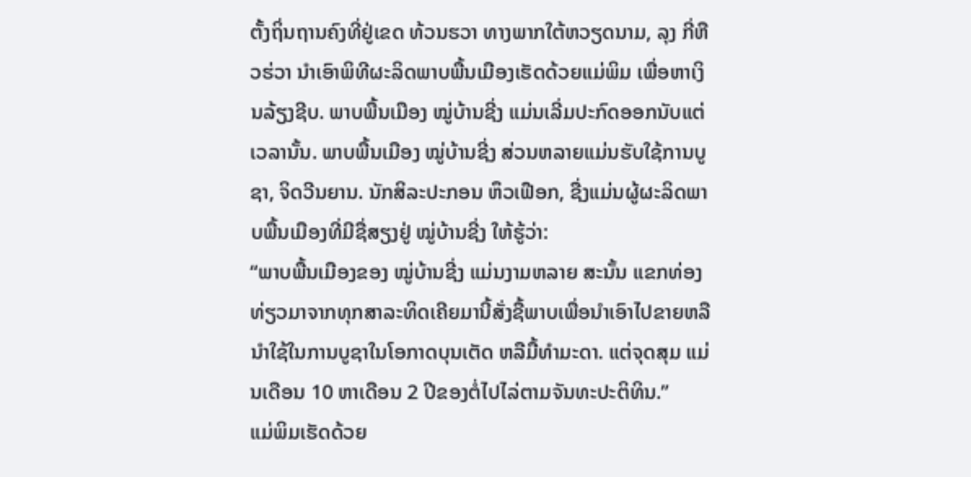ຕັ້ງຖິ່ນຖານຄົງທີ່ຢູ່ເຂດ ທ້ວນຮວາ ທາງພາກໃຕ້ຫວຽດນາມ, ລຸງ ກີ່ຫືວຮ່ວາ ນຳເອົາພິທີຜະລິດພາບພື້ນເມືອງເຮັດດ້ວຍແມ່ພິມ ເພື່ອຫາເງິນລ້ຽງຊີບ. ພາບພື້ນເມືອງ ໝູ່ບ້ານຊີ່ງ ແມ່ນເລີ່ມປະກົດອອກນັບແຕ່ເວລານັ້ນ. ພາບພື້ນເມືອງ ໝູ່ບ້ານຊີ່ງ ສ່ວນຫລາຍແມ່ນຮັບໃຊ້ການບູຊາ, ຈິດວີນຍານ. ນັກສິລະປະກອນ ຫຶວເຟືອກ, ຊື່ງແມ່ນຜູ້ຜະລິດພາບພື້ນເມືອງທີ່ມີຊື່ສຽງຢູ່ ໝູ່ບ້ານຊີ່ງ ໃຫ້ຮູ້ວ່າ:
“ພາບພື້ນເມືອງຂອງ ໝູ່ບ້ານຊີ່ງ ແມ່ນງາມຫລາຍ ສະນັ້ນ ແຂກທ່ອງທ່ຽວມາຈາກທຸກສາລະທິດເຄີຍມານີ້ສັ່ງຊື້ພາບເພື່ອນຳເອົາໄປຂາຍຫລືນຳໃຊ້ໃນການບູຊາໃນໂອກາດບຸນເຕັດ ຫລືມື້ທຳມະດາ. ແຕ່ຈຸດສຸມ ແມ່ນເດືອນ 10 ຫາເດືອນ 2 ປີຂອງຕໍ່ໄປໄລ່ຕາມຈັນທະປະຕິທິນ.”
ແມ່ພິມເຮັດດ້ວຍ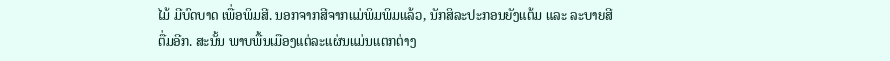ໄມ້ ມີບົດບາດ ເພື່ອພິມສີ. ນອກຈາກສີຈາກແມ່ພິມພິມແລ້ວ, ນັກສິລະປະກອນຍັງແຕ້ມ ແລະ ລະບາຍສີຕື່ມອີກ. ສະນັ້ນ ພາບພື້ນເມືອງແຕ່ລະແຜ່ນແມ່ນແຕກຕ່າງ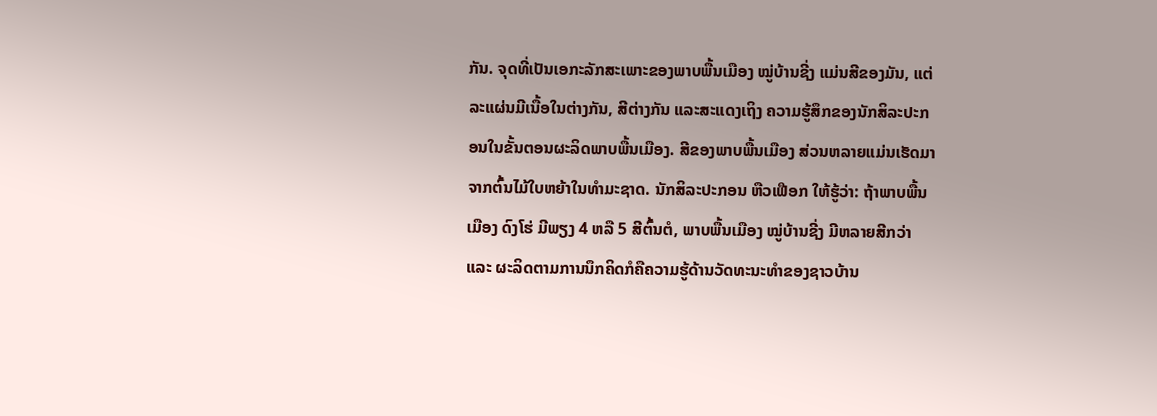ກັນ. ຈຸດທີ່ເປັນເອກະລັກສະເພາະຂອງພາບພື້ນເມືອງ ໝູ່ບ້ານຊີ່ງ ແມ່ນສີຂອງມັນ, ແຕ່ລະແຜ່ນມີເນື້ອໃນຕ່າງກັນ, ສີຕ່າງກັນ ແລະສະແດງເຖິງ ຄວາມຮູ້ສຶກຂອງນັກສິລະປະກອນໃນຂັ້ນຕອນຜະລິດພາບພື້ນເມືອງ. ສີຂອງພາບພື້ນເມືອງ ສ່ວນຫລາຍແມ່ນເຮັດມາຈາກຕົ້ນໄມ້ໃບຫຍ້າໃນທຳມະຊາດ. ນັກສິລະປະກອນ ຫືວເຟືອກ ໃຫ້ຮູ້ວ່າ: ຖ້າພາບພື້ນເມືອງ ດົງໂຮ່ ມີພຽງ 4 ຫລື 5 ສີຕົ້ນຕໍ, ພາບພື້ນເມືອງ ໝູ່ບ້ານຊີ່ງ ມີຫລາຍສີກວ່າ ແລະ ຜະລິດຕາມການນຶກຄິດກໍຄືຄວາມຮູ້ດ້ານວັດທະນະທຳຂອງຊາວບ້ານ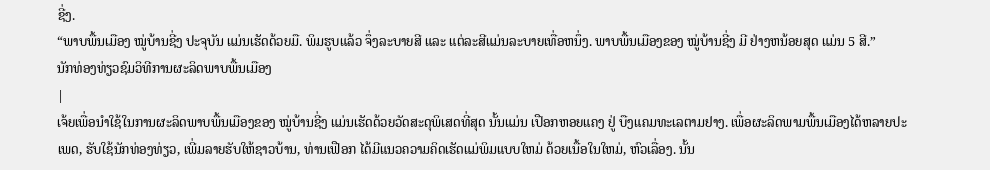ຊີ່ງ.
“ພາບພື້ນເມືອງ ໝູ່ບ້ານຊີ່ງ ປະຈຸບັນ ແມ່ນເຮັດດ້ວຍມື. ພິມຮູບແລ້ວ ຈຶ່ງລະບາຍສີ ແລະ ແຕ່ລະສີແມ່ນລະບາຍເທື່ອຫນຶ່ງ. ພາບພື້ນເມືອງຂອງ ໝູ່ບ້ານຊີ່ງ ມີ ຢ່າງຫນ້ອຍສຸດ ແມ່ນ 5 ສີ.”
ນັກທ່ອງທ່ຽວຊົມວິທີການຜະລິດພາບພື້ນເມືອງ
|
ເຈ້ຍເພື່ອນຳໃຊ້ໃນການຜະລິດພາບພື້ນເມືອງຂອງ ໝູ່ບ້ານຊີ່ງ ແມ່ນເຮັດດ້ວຍວັດສະດຸພິເສດທີ່ສຸດ ນັ້ນແມ່ນ ເປືອກຫອຍແຄງ ຢູ່ ບືງແຄມທະເລຕາມຢາງ. ເພື່ອຜະລິດພາມພື້ນເມືອງໄດ້ຫລາຍປະເພດ, ຮັບໃຊ້ນັກທ່ອງທ່ຽວ, ເພີ່ມລາຍຮັບໃຫ້ຊາວບ້ານ, ທ່ານເຟືອກ ໄດ້ມີແນວຄວາມຄິດເຮັດແມ່ພິມແບບໃຫມ່ ດ້ວຍເນື້ອໃນໃຫມ່, ຫົວເລື່ອງ. ນັ້ນ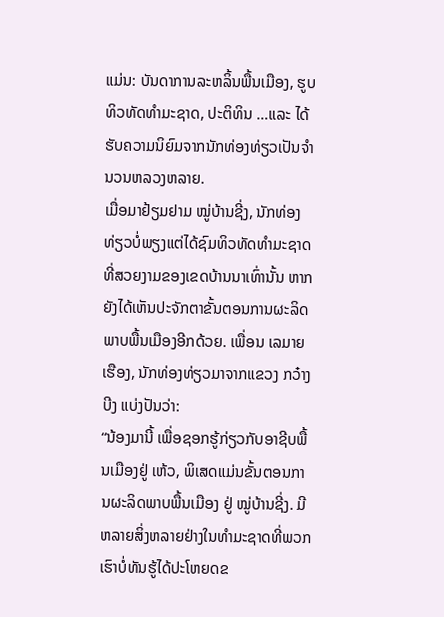ແມ່ນ: ບັນດາການລະຫລິ້ນພື້ນເມືອງ, ຮູບທິວທັດທຳມະຊາດ, ປະຕິທິນ …ແລະ ໄດ້ຮັບຄວາມນິຍົມຈາກນັກທ່ອງທ່ຽວເປັນຈຳນວນຫລວງຫລາຍ.
ເມື່ອມາຢ້ຽມຢາມ ໝູ່ບ້ານຊີ່ງ, ນັກທ່ອງທ່ຽວບໍ່ພຽງແຕ່ໄດ້ຊົມທິວທັດທຳມະຊາດທີ່ສວຍງາມຂອງເຂດບ້ານນາເທົ່ານັ້ນ ຫາກຍັງໄດ້ເຫັນປະຈັກຕາຂັ້ນຕອນການຜະລິດພາບພື້ນເມືອງອີກດ້ວຍ. ເພື່ອນ ເລມາຍເຮືອງ, ນັກທ່ອງທ່ຽວມາຈາກແຂວງ ກວ໋າງບີງ ແບ່ງປັນວ່າ:
“ນ້ອງມານີ້ ເພື່ອຊອກຮູ້ກ່ຽວກັບອາຊີບພື້ນເມືອງຢູ່ ເຫ້ວ, ພິເສດແມ່ນຂັ້ນຕອນການຜະລິດພາບພື້ນເມືອງ ຢູ່ ໝູ່ບ້ານຊີ່ງ. ມີຫລາຍສິ່ງຫລາຍຢ່າງໃນທຳມະຊາດທີ່ພວກເຮົາບໍ່ທັນຮູ້ໄດ້ປະໂຫຍດຂ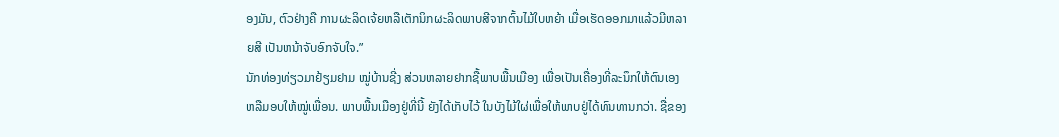ອງມັນ, ຕົວຢ່າງຄື ການຜະລິດເຈ້ຍຫລືເຕັກນິກຜະລິດພາບສີຈາກຕົ້ນໄມ້ໃບຫຍ້າ ເມື່ອເຮັດອອກມາແລ້ວມີຫລາຍສີ ເປັນຫນ້າຈັບອົກຈັບໃຈ.”
ນັກທ່ອງທ່ຽວມາຢ້ຽມຢາມ ໝູ່ບ້ານຊີ່ງ ສ່ວນຫລາຍຢາກຊື້ພາບພື້ນເມືອງ ເພື່ອເປັນເຄື່ອງທີ່ລະນຶກໃຫ້ຕົນເອງ ຫລືມອບໃຫ້ໝູ່ເພື່ອນ. ພາບພື້ນເມືອງຢູ່ທີ່ນີ້ ຍັງໄດ້ເກັບໄວ້ ໃນບັງໄມ້ໃຜ່ເພື່ອໃຫ້ພາບຢູ່ໄດ້ທົນທານກວ່າ. ຊື່ຂອງ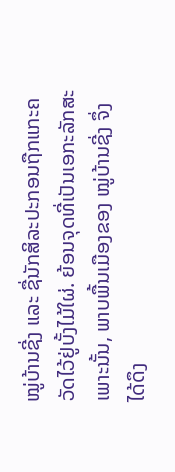ໝູ່ບ້ານຊີ່ງ ແລະ ຊື່ນັກສິລະປະກອນຖືກແກະຄວັດໄວ້ຢູ່ບັ້ງໄມ້ໃຜ່. ຍ້ອນຈຸດທີ່ເປັນເອກະລັກສະເພາະນັ້ນ, ພາບພື້ນເມືອງຂອງ ໝູ່ບ້ານຊີ່ງ ຈຶ່ງໄດ້ດຶງ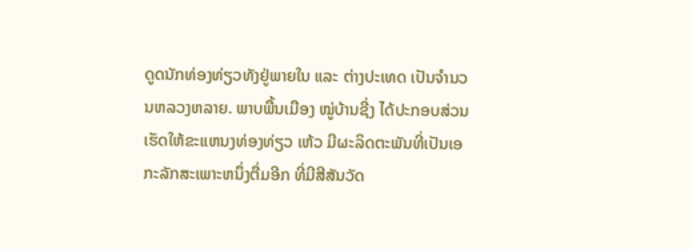ດູດນັກທ່ອງທ່ຽວທັງຢູ່ພາຍໃນ ແລະ ຕ່າງປະເທດ ເປັນຈຳນວນຫລວງຫລາຍ. ພາບພື້ນເມືອງ ໝູ່ບ້ານຊີ່ງ ໄດ້ປະກອບສ່ວນເຮັດໃຫ້ຂະແຫນງທ່ອງທ່ຽວ ເຫ້ວ ມີຜະລິດຕະພັນທີ່ເປັນເອກະລັກສະເພາະຫນຶ່ງຕື່ມອີກ ທີ່ມີສີສັນວັດ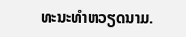ທະນະທຳຫວຽດນາມ.